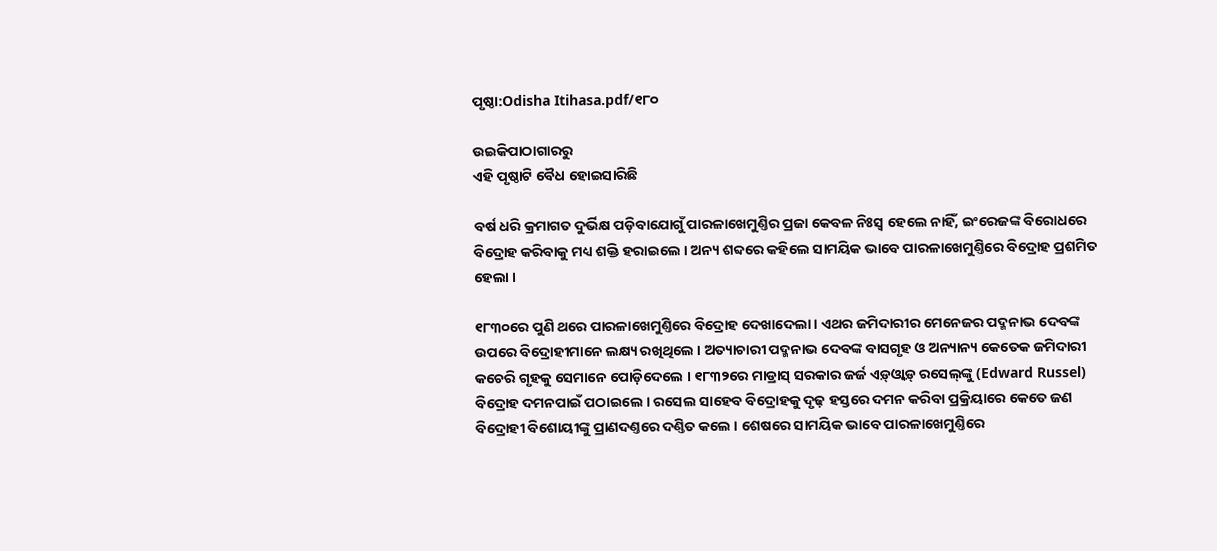ପୃଷ୍ଠା:Odisha Itihasa.pdf/୧୮୦

ଉଇକିପାଠାଗାର‌ରୁ
ଏହି ପୃଷ୍ଠାଟି ବୈଧ ହୋଇସାରିଛି

ବର୍ଷ ଧରି କ୍ରମାଗତ ଦୁର୍ଭିକ୍ଷ ପଡ଼ିବାଯୋଗୁଁ ପାରଳାଖେମୁଣ୍ତିର ପ୍ରଜା କେବଳ ନିଃସ୍ୱ ହେଲେ ନାହିଁ, ଇଂରେଜଙ୍କ ବିରୋଧରେ ବିଦ୍ରୋହ କରିବାକୁ ମଧ୍ୟ ଶକ୍ତି ହରାଇଲେ । ଅନ୍ୟ ଶବ୍ଦରେ କହିଲେ ସାମୟିକ ଭାବେ ପାରଳାଖେମୁଣ୍ତିରେ ବିଦ୍ରୋହ ପ୍ରଶମିତ ହେଲା ।

୧୮୩୦ରେ ପୁଣି ଥରେ ପାରଳାଖେମୁଣ୍ତିରେ ବିଦ୍ରୋହ ଦେଖାଦେଲା । ଏଥର ଜମିଦାରୀର ମେନେଜର ପଦ୍ମନାଭ ଦେବଙ୍କ ଉପରେ ବିଦ୍ରୋହୀମାନେ ଲକ୍ଷ୍ୟ ରଖିଥିଲେ । ଅତ୍ୟାଚାରୀ ପଦ୍ମନାଭ ଦେବଙ୍କ ବାସଗୃହ ଓ ଅନ୍ୟାନ୍ୟ କେତେକ ଜମିଦାରୀ କଚେରି ଗୃହକୁ ସେମାନେ ପୋଡ଼ିଦେଲେ । ୧୮୩୨ରେ ମାଡ୍ରାସ୍‍ ସରକାର ଜର୍ଜ ଏଡ଼୍‍ଓ୍ୱାଡ଼୍‍ ରସେଲ୍‍ଙ୍କୁ (Edward Russel) ବିଦ୍ରୋହ ଦମନପାଇଁ ପଠାଇଲେ । ରସେଲ ସାହେବ ବିଦ୍ରୋହକୁ ଦୃଢ଼ ହସ୍ତରେ ଦମନ କରିବା ପ୍ରକ୍ରିୟାରେ କେତେ ଜଣ ବିଦ୍ରୋହୀ ବିଶୋୟୀଙ୍କୁ ପ୍ରାଣଦଣ୍ତରେ ଦଣ୍ତିତ କଲେ । ଶେଷରେ ସାମୟିକ ଭାବେ ପାରଳାଖେମୁଣ୍ତିରେ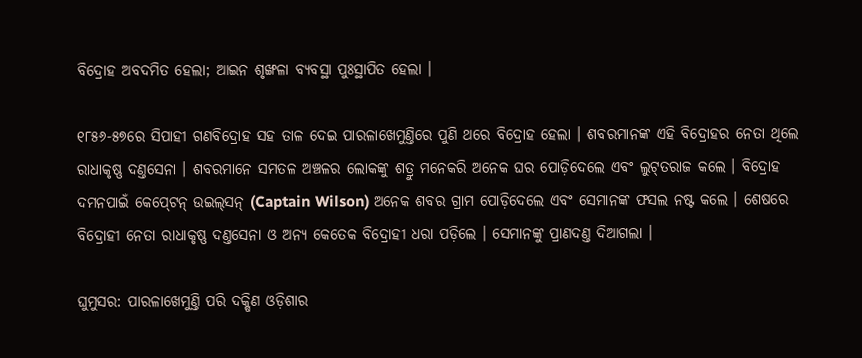ବିଦ୍ରୋହ ଅବଦମିତ ହେଲା; ଆଇନ ଶୃଙ୍ଖଳା ବ୍ୟବସ୍ଥା ପୁଃସ୍ଥାପିତ ହେଲା ।

୧୮୫୬-୫୭ରେ ସିପାହୀ ଗଣବିଦ୍ରୋହ ସହ ତାଳ ଦେଇ ପାରଳାଖେମୁଣ୍ତିରେ ପୁଣି ଥରେ ବିଦ୍ରୋହ ହେଲା । ଶବରମାନଙ୍କ ଏହି ବିଦ୍ରୋହର ନେତା ଥିଲେ ରାଧାକୃଷ୍ଣ ଦଣ୍ତସେନା । ଶବରମାନେ ସମତଳ ଅଞ୍ଚଳର ଲୋକଙ୍କୁ ଶତ୍ରୁ ମନେକରି ଅନେକ ଘର ପୋଡ଼ିଦେଲେ ଏବଂ ଲୁଟ୍‍ତରାଜ କଲେ । ବିଦ୍ରୋହ ଦମନପାଇଁ କେପ୍‍ଟେନ୍‍ ଉଇଲ୍‍ସନ୍‍ (Captain Wilson) ଅନେକ ଶବର ଗ୍ରାମ ପୋଡ଼ିଦେଲେ ଏବଂ ସେମାନଙ୍କ ଫସଲ ନଷ୍ଟ କଲେ । ଶେଷରେ ବିଦ୍ରୋହୀ ନେତା ରାଧାକୃଷ୍ଣ ଦଣ୍ତସେନା ଓ ଅନ୍ୟ କେତେକ ବିଦ୍ରୋହୀ ଧରା ପଡ଼ିଲେ । ସେମାନଙ୍କୁ ପ୍ରାଣଦଣ୍ତ ଦିଆଗଲା ।

ଘୁମୁସର: ପାରଳାଖେମୁଣ୍ତି ପରି ଦକ୍ଷିଣ ଓଡ଼ିଶାର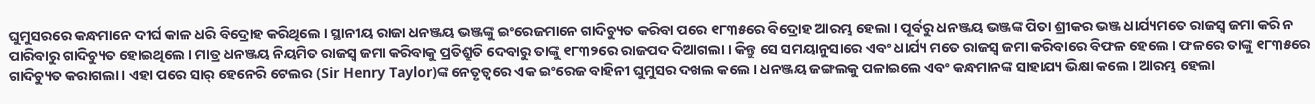ଘୁମୁସରରେ କନ୍ଧମାନେ ଦୀର୍ଘ କାଳ ଧରି ବିଦ୍ରୋହ କରିଥିଲେ । ସ୍ଥାନୀୟ ରାଜା ଧନଞ୍ଜୟ ଭଞ୍ଜଙ୍କୁ ଇଂରେଜମାନେ ଗାଦିଚ୍ୟୁତ କରିବା ପରେ ୧୮୩୫ରେ ବିଦ୍ରୋହ ଆରମ୍ଭ ହେଲା । ପୂର୍ବରୁ ଧନଞ୍ଜୟ ଭଞ୍ଜଙ୍କ ପିତା ଶ୍ରୀକର ଭଞ୍ଜ ଧାର୍ଯ୍ୟମତେ ରାଜସ୍ୱ ଜମା କରି ନ ପାରିବାରୁ ଗାଦିଚ୍ୟୁତ ହୋଇଥିଲେ । ମାତ୍ର ଧନଞ୍ଜୟ ନିୟମିତ ରାଜସ୍ୱ ଜମା କରିବାକୁ ପ୍ରତିଶ୍ରୁତି ଦେବାରୁ ତାଙ୍କୁ ୧୮୩୨ରେ ରାଜପଦ ଦିଆଗଲା । କିନ୍ତୁ ସେ ସମୟାନୁସାରେ ଏବଂ ଧାର୍ଯ୍ୟ ମତେ ରାଜସ୍ୱ ଜମା କରିବାରେ ବିଫଳ ହେଲେ । ଫଳରେ ତାଙ୍କୁ ୧୮୩୫ରେ ଗାଦିଚ୍ୟୁତ କରାଗଲା । ଏହା ପରେ ସାର୍‍ ହେନେରି ଟେଲର (Sir Henry Taylor)ଙ୍କ ନେତୃତ୍ୱରେ ଏକ ଇଂରେଜ ବାହିନୀ ଘୁମୁସର ଦଖଲ କଲେ । ଧନଞ୍ଜୟ ଜଙ୍ଗଲକୁ ପଳାଇଲେ ଏବଂ କନ୍ଧମାନଙ୍କ ସାହାଯ୍ୟ ଭିକ୍ଷା କଲେ । ଆରମ୍ଭ ହେଲା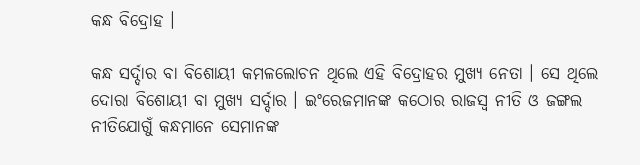କନ୍ଧ ବିଦ୍ରୋହ ।

କନ୍ଧ ସର୍ଦ୍ଦାର ବା ବିଶୋୟୀ କମଳଲୋଚନ ଥିଲେ ଏହି ବିଦ୍ରୋହର ମୁଖ୍ୟ ନେତା । ସେ ଥିଲେ ଦୋରା ବିଶୋୟୀ ବା ମୁଖ୍ୟ ସର୍ଦ୍ଦାର । ଇଂରେଜମାନଙ୍କ କଠୋର ରାଜସ୍ୱ ନୀତି ଓ ଜଙ୍ଗଲ ନୀତିଯୋଗୁଁ କନ୍ଧମାନେ ସେମାନଙ୍କ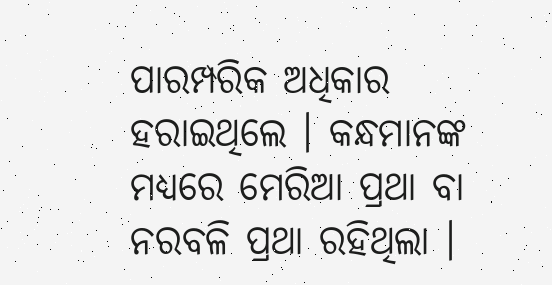ପାରମ୍ପରିକ ଅଧିକାର ହରାଇଥିଲେ । କନ୍ଧମାନଙ୍କ ମଧ୍ୟରେ ମେରିଆ ପ୍ରଥା ବା ନରବଳି ପ୍ରଥା ରହିଥିଲା ।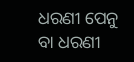ଧରଣୀ ପେନୁ ବା ଧରଣୀ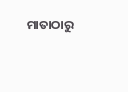ମାତାଠାରୁ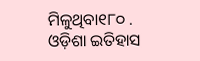ମିଳୁଥିବା୧୮୦ . ଓଡ଼ିଶା ଇତିହାସ